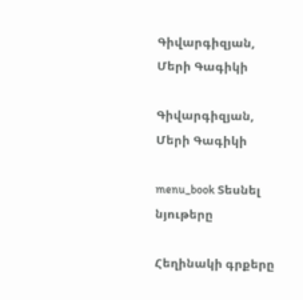Գիվարգիզյան, Մերի Գագիկի

Գիվարգիզյան, Մերի Գագիկի

menu_book Տեսնել նյութերը

Հեղինակի գրքերը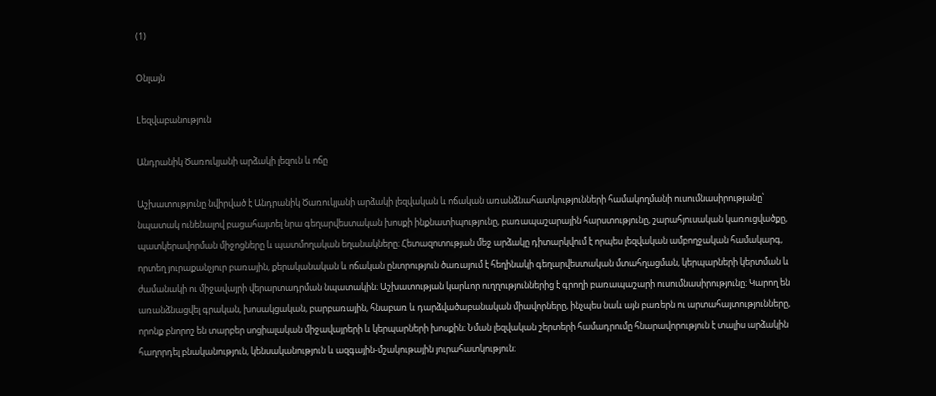(1)

Օնլայն

Lեզվաբանություն

Անդրանիկ Ծառուկյանի արձակի լեզուն և ոճը

Աշխատությունը նվիրված է Անդրանիկ Ծառուկյանի արձակի լեզվական և ոճական առանձնահատկությունների համակողմանի ուսումնասիրությանը՝ նպատակ ունենալով բացահայտել նրա գեղարվեստական խոսքի ինքնատիպությունը, բառապաշարային հարստությունը, շարահյուսական կառուցվածքը, պատկերավորման միջոցները և պատմողական եղանակները։ Հետազոտության մեջ արձակը դիտարկվում է որպես լեզվական ամբողջական համակարգ, որտեղ յուրաքանչյուր բառային, քերականական և ոճական ընտրություն ծառայում է հեղինակի գեղարվեստական մտահղացման, կերպարների կերտման և ժամանակի ու միջավայրի վերարտադրման նպատակին։ Աշխատության կարևոր ուղղություններից է գրողի բառապաշարի ուսումնասիրությունը։ Կարող են առանձնացվել գրական, խոսակցական, բարբառային, հնաբառ և դարձվածաբանական միավորները, ինչպես նաև այն բառերն ու արտահայտությունները, որոնք բնորոշ են տարբեր սոցիալական միջավայրերի և կերպարների խոսքին։ Նման լեզվական շերտերի համադրումը հնարավորություն է տալիս արձակին հաղորդել բնականություն, կենսականություն և ազգային-մշակութային յուրահատկություն։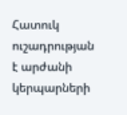Հատուկ ուշադրության է արժանի կերպարների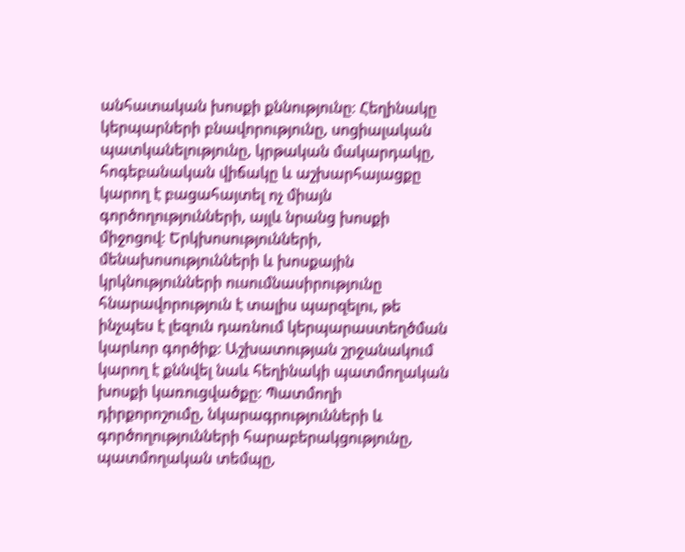անհատական խոսքի քննությունը։ Հեղինակը կերպարների բնավորությունը, սոցիալական պատկանելությունը, կրթական մակարդակը, հոգեբանական վիճակը և աշխարհայացքը կարող է բացահայտել ոչ միայն գործողությունների, այլև նրանց խոսքի միջոցով։ Երկխոսությունների, մենախոսությունների և խոսքային կրկնությունների ուսումնասիրությունը հնարավորություն է տալիս պարզելու, թե ինչպես է լեզուն դառնում կերպարաստեղծման կարևոր գործիք։ Աշխատության շրջանակում կարող է քննվել նաև հեղինակի պատմողական խոսքի կառուցվածքը։ Պատմողի դիրքորոշումը, նկարագրությունների և գործողությունների հարաբերակցությունը, պատմողական տեմպը,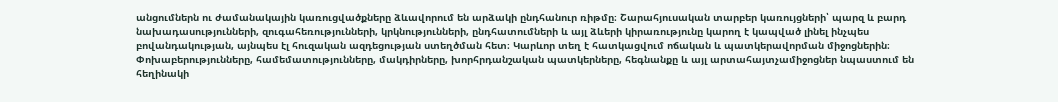անցումներն ու ժամանակային կառուցվածքները ձևավորում են արձակի ընդհանուր ռիթմը։ Շարահյուսական տարբեր կառույցների՝ պարզ և բարդ նախադասությունների, զուգահեռությունների, կրկնությունների, ընդհատումների և այլ ձևերի կիրառությունը կարող է կապված լինել ինչպես բովանդակության, այնպես էլ հուզական ազդեցության ստեղծման հետ։ Կարևոր տեղ է հատկացվում ոճական և պատկերավորման միջոցներին։ Փոխաբերությունները, համեմատությունները, մակդիրները, խորհրդանշական պատկերները, հեգնանքը և այլ արտահայտչամիջոցներ նպաստում են հեղինակի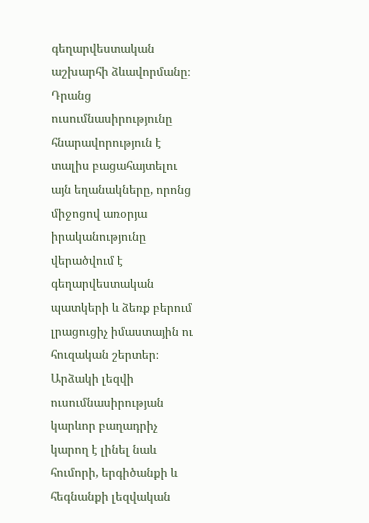գեղարվեստական աշխարհի ձևավորմանը։ Դրանց ուսումնասիրությունը հնարավորություն է տալիս բացահայտելու այն եղանակները, որոնց միջոցով առօրյա իրականությունը վերածվում է գեղարվեստական պատկերի և ձեռք բերում լրացուցիչ իմաստային ու հուզական շերտեր։ Արձակի լեզվի ուսումնասիրության կարևոր բաղադրիչ կարող է լինել նաև հումորի, երգիծանքի և հեգնանքի լեզվական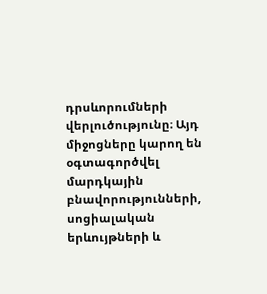դրսևորումների վերլուծությունը։ Այդ միջոցները կարող են օգտագործվել մարդկային բնավորությունների, սոցիալական երևույթների և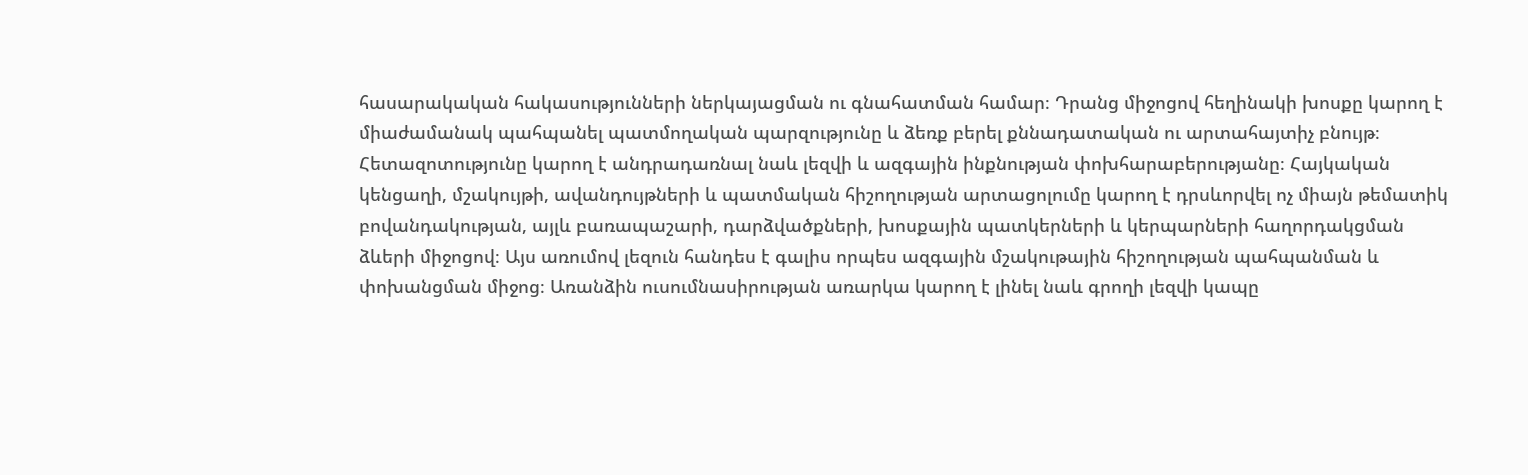հասարակական հակասությունների ներկայացման ու գնահատման համար։ Դրանց միջոցով հեղինակի խոսքը կարող է միաժամանակ պահպանել պատմողական պարզությունը և ձեռք բերել քննադատական ու արտահայտիչ բնույթ։ Հետազոտությունը կարող է անդրադառնալ նաև լեզվի և ազգային ինքնության փոխհարաբերությանը։ Հայկական կենցաղի, մշակույթի, ավանդույթների և պատմական հիշողության արտացոլումը կարող է դրսևորվել ոչ միայն թեմատիկ բովանդակության, այլև բառապաշարի, դարձվածքների, խոսքային պատկերների և կերպարների հաղորդակցման ձևերի միջոցով։ Այս առումով լեզուն հանդես է գալիս որպես ազգային մշակութային հիշողության պահպանման և փոխանցման միջոց։ Առանձին ուսումնասիրության առարկա կարող է լինել նաև գրողի լեզվի կապը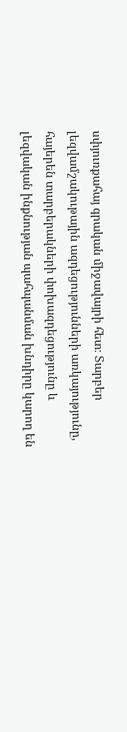սփյուռքահայ գրական միջավայրի հետ։ Տարբեր լեզվամշակութային ազդեցությունների առկայությունը, հայերեն տարբերակների փոխազդեցությունը և լեզվական ինքնության պահպանման խնդիրը կարող են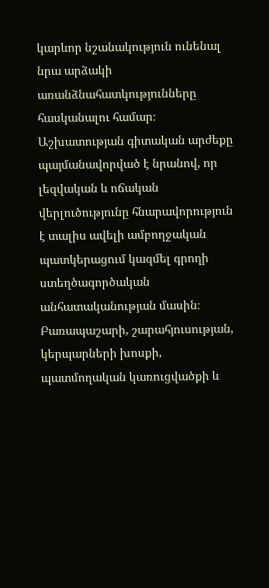կարևոր նշանակություն ունենալ նրա արձակի առանձնահատկությունները հասկանալու համար։ Աշխատության գիտական արժեքը պայմանավորված է նրանով, որ լեզվական և ոճական վերլուծությունը հնարավորություն է տալիս ավելի ամբողջական պատկերացում կազմել գրողի ստեղծագործական անհատականության մասին։ Բառապաշարի, շարահյուսության, կերպարների խոսքի, պատմողական կառուցվածքի և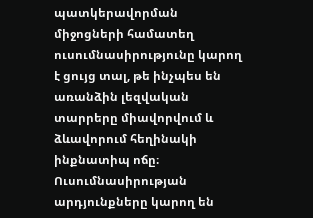պատկերավորման միջոցների համատեղ ուսումնասիրությունը կարող է ցույց տալ, թե ինչպես են առանձին լեզվական տարրերը միավորվում և ձևավորում հեղինակի ինքնատիպ ոճը։ Ուսումնասիրության արդյունքները կարող են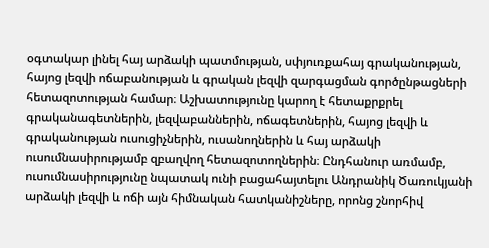օգտակար լինել հայ արձակի պատմության, սփյուռքահայ գրականության, հայոց լեզվի ոճաբանության և գրական լեզվի զարգացման գործընթացների հետազոտության համար։ Աշխատությունը կարող է հետաքրքրել գրականագետներին, լեզվաբաններին, ոճագետներին, հայոց լեզվի և գրականության ուսուցիչներին, ուսանողներին և հայ արձակի ուսումնասիրությամբ զբաղվող հետազոտողներին։ Ընդհանուր առմամբ, ուսումնասիրությունը նպատակ ունի բացահայտելու Անդրանիկ Ծառուկյանի արձակի լեզվի և ոճի այն հիմնական հատկանիշները, որոնց շնորհիվ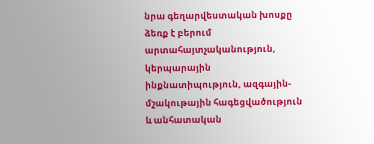նրա գեղարվեստական խոսքը ձեռք է բերում արտահայտչականություն, կերպարային ինքնատիպություն, ազգային-մշակութային հագեցվածություն և անհատական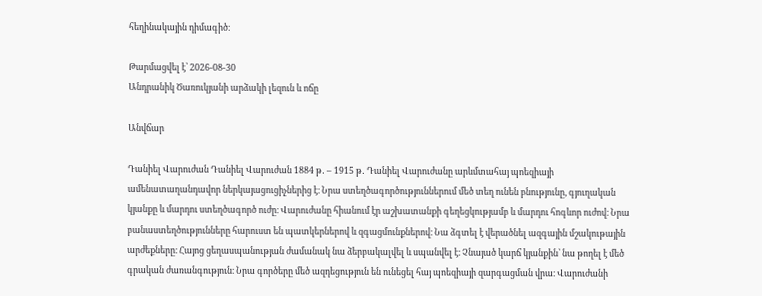հեղինակային դիմագիծ։

Թարմացվել է՝ 2026-08-30
Անդրանիկ Ծառուկյանի արձակի լեզուն և ոճը

Անվճար

Դանիել Վարուժան Դանիել Վարուժան 1884 թ․ – 1915 թ․ Դանիել Վարուժանը արևմտահայ պոեզիայի ամենատաղանդավոր ներկայացուցիչներից է։ Նրա ստեղծագործություններում մեծ տեղ ունեն բնությունը, գյուղական կյանքը և մարդու ստեղծագործ ուժը։ Վարուժանը հիանում էր աշխատանքի գեղեցկությամբ և մարդու հոգևոր ուժով։ Նրա բանաստեղծությունները հարուստ են պատկերներով և զգացմունքներով։ Նա ձգտել է վերածնել ազգային մշակութային արժեքները։ Հայոց ցեղասպանության ժամանակ նա ձերբակալվել և սպանվել է։ Չնայած կարճ կյանքին՝ նա թողել է մեծ գրական ժառանգություն։ Նրա գործերը մեծ ազդեցություն են ունեցել հայ պոեզիայի զարգացման վրա։ Վարուժանի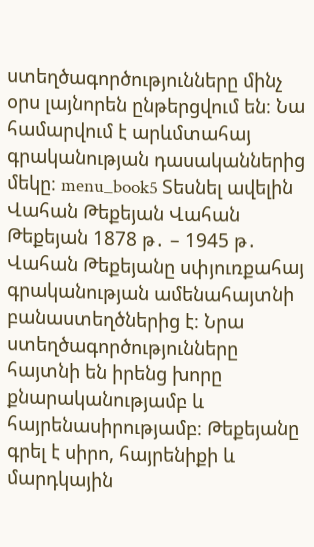ստեղծագործությունները մինչ օրս լայնորեն ընթերցվում են։ Նա համարվում է արևմտահայ գրականության դասականներից մեկը։ menu_book5 Տեսնել ավելին Վահան Թեքեյան Վահան Թեքեյան 1878 թ․ – 1945 թ․ Վահան Թեքեյանը սփյուռքահայ գրականության ամենահայտնի բանաստեղծներից է։ Նրա ստեղծագործությունները հայտնի են իրենց խորը քնարականությամբ և հայրենասիրությամբ։ Թեքեյանը գրել է սիրո, հայրենիքի և մարդկային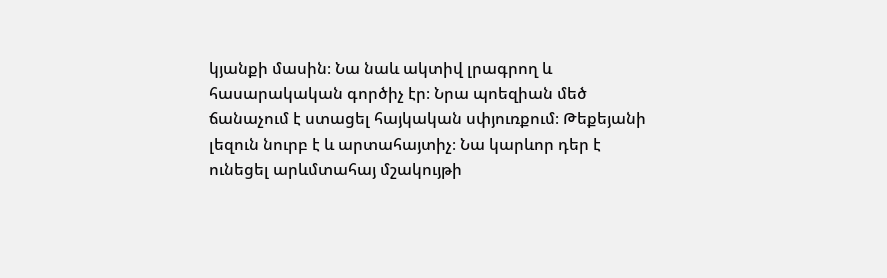կյանքի մասին։ Նա նաև ակտիվ լրագրող և հասարակական գործիչ էր։ Նրա պոեզիան մեծ ճանաչում է ստացել հայկական սփյուռքում։ Թեքեյանի լեզուն նուրբ է և արտահայտիչ։ Նա կարևոր դեր է ունեցել արևմտահայ մշակույթի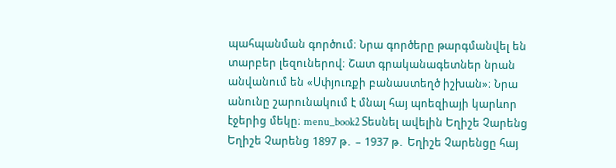պահպանման գործում։ Նրա գործերը թարգմանվել են տարբեր լեզուներով։ Շատ գրականագետներ նրան անվանում են «Սփյուռքի բանաստեղծ իշխան»։ Նրա անունը շարունակում է մնալ հայ պոեզիայի կարևոր էջերից մեկը։ menu_book2 Տեսնել ավելին Եղիշե Չարենց Եղիշե Չարենց 1897 թ․ – 1937 թ․ Եղիշե Չարենցը հայ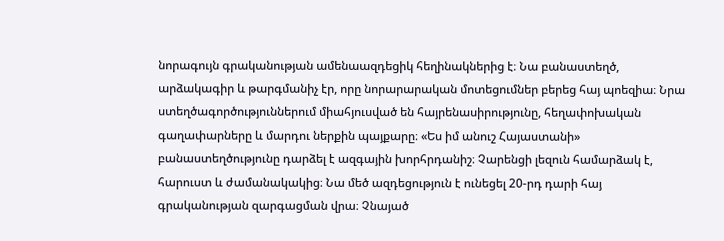նորագույն գրականության ամենաազդեցիկ հեղինակներից է։ Նա բանաստեղծ, արձակագիր և թարգմանիչ էր, որը նորարարական մոտեցումներ բերեց հայ պոեզիա։ Նրա ստեղծագործություններում միահյուսված են հայրենասիրությունը, հեղափոխական գաղափարները և մարդու ներքին պայքարը։ «Ես իմ անուշ Հայաստանի» բանաստեղծությունը դարձել է ազգային խորհրդանիշ։ Չարենցի լեզուն համարձակ է, հարուստ և ժամանակակից։ Նա մեծ ազդեցություն է ունեցել 20-րդ դարի հայ գրականության զարգացման վրա։ Չնայած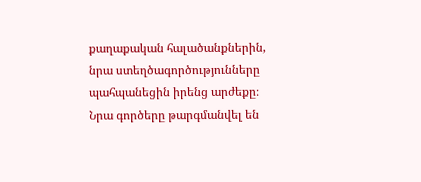քաղաքական հալածանքներին, նրա ստեղծագործությունները պահպանեցին իրենց արժեքը։ Նրա գործերը թարգմանվել են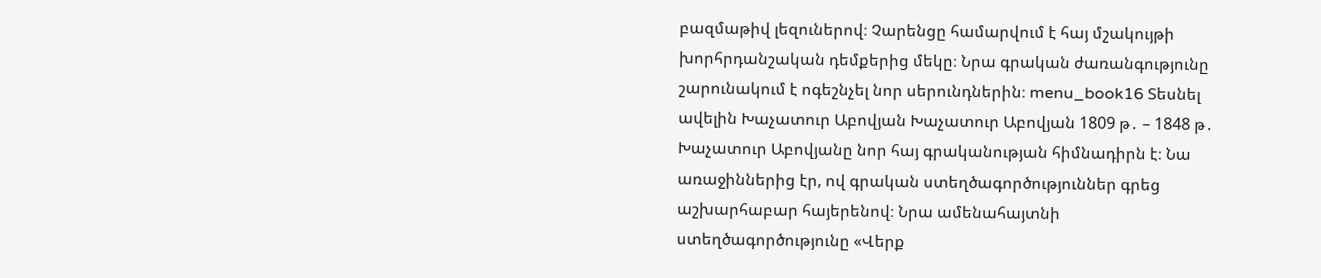բազմաթիվ լեզուներով։ Չարենցը համարվում է հայ մշակույթի խորհրդանշական դեմքերից մեկը։ Նրա գրական ժառանգությունը շարունակում է ոգեշնչել նոր սերունդներին։ menu_book16 Տեսնել ավելին Խաչատուր Աբովյան Խաչատուր Աբովյան 1809 թ․ – 1848 թ․ Խաչատուր Աբովյանը նոր հայ գրականության հիմնադիրն է։ Նա առաջիններից էր, ով գրական ստեղծագործություններ գրեց աշխարհաբար հայերենով։ Նրա ամենահայտնի ստեղծագործությունը «Վերք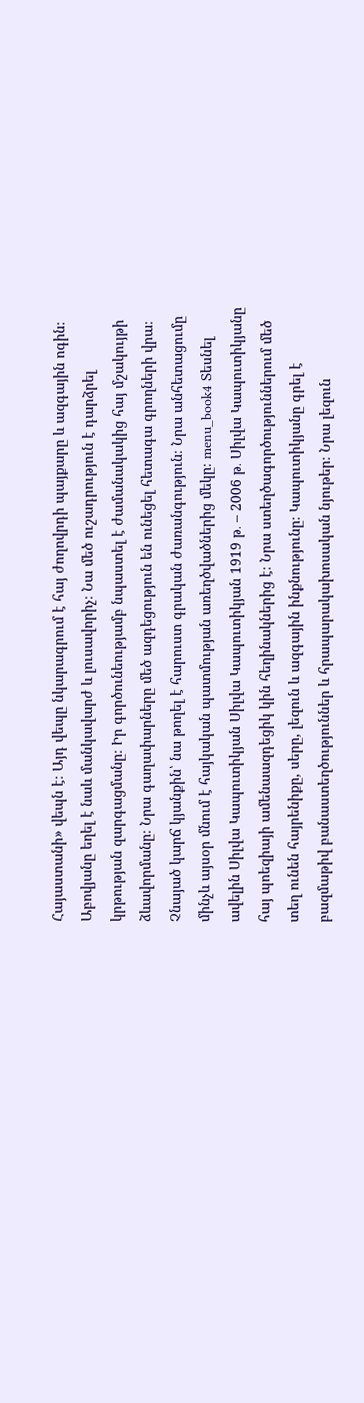Հայաստանի» վեպն է։ Այդ վեպը նկարագրում է հայ ժողովրդի պայքարը և ազգային ոգին։ Աբովյանը եղել է նաև մանկավարժ և լուսավորիչ։ Նա մեծ ուշադրություն է դարձրել կրթության զարգացմանը։ Իր գործունեությամբ նպաստել է ժամանակակից հայ մշակույթի ձևավորմանը։ Նրա գաղափարները մեծ ազդեցություն են ունեցել հետագա գրողների վրա։ Չնայած կարճ կյանքին՝ նա թողել է հարուստ գրական ժառանգություն։ Նրա անհետացումը մինչև այսօր մնում է հայկական պատմության առեղծվածներից մեկը։ menu_book4 Տեսնել ավելին Սիլվա Կապուտիկյան Սիլվա Կապուտիկյան 1919 թ․ – 2006 թ․ Սիլվա Կապուտիկյանը հայ պոեզիայի ամենաազդեցիկ կին հեղինակներից է։ Նրա ստեղծագործություններում մեծ տեղ ունեն հայրենիքը, սերը, լեզուն և ազգային ինքնությունը։ Կապուտիկյանը գրել է բազմաթիվ բանաստեղծություններ և հրապարակախոսական նյութեր։ Նրա լեզուն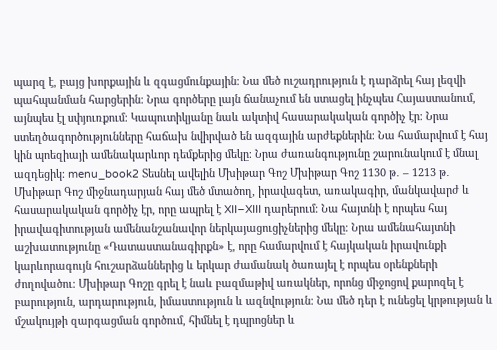պարզ է, բայց խորքային և զգացմունքային։ Նա մեծ ուշադրություն է դարձրել հայ լեզվի պահպանման հարցերին։ Նրա գործերը լայն ճանաչում են ստացել ինչպես Հայաստանում, այնպես էլ սփյուռքում։ Կապուտիկյանը նաև ակտիվ հասարակական գործիչ էր։ Նրա ստեղծագործությունները հաճախ նվիրված են ազգային արժեքներին։ Նա համարվում է հայ կին պոեզիայի ամենակարևոր դեմքերից մեկը։ Նրա ժառանգությունը շարունակում է մնալ ազդեցիկ։ menu_book2 Տեսնել ավելին Մխիթար Գոշ Մխիթար Գոշ 1130 թ․ – 1213 թ․ Մխիթար Գոշ միջնադարյան հայ մեծ մտածող, իրավագետ, առակագիր, մանկավարժ և հասարակական գործիչ էր, որը ապրել է XII–XIII դարերում։ Նա հայտնի է որպես հայ իրավագիտության ամենանշանավոր ներկայացուցիչներից մեկը։ Նրա ամենահայտնի աշխատությունը «Դատաստանագիրքն» է, որը համարվում է հայկական իրավունքի կարևորագույն հուշարձաններից և երկար ժամանակ ծառայել է որպես օրենքների ժողովածու։ Մխիթար Գոշը գրել է նաև բազմաթիվ առակներ, որոնց միջոցով քարոզել է բարություն, արդարություն, իմաստություն և ազնվություն։ Նա մեծ դեր է ունեցել կրթության և մշակույթի զարգացման գործում, հիմնել է դպրոցներ և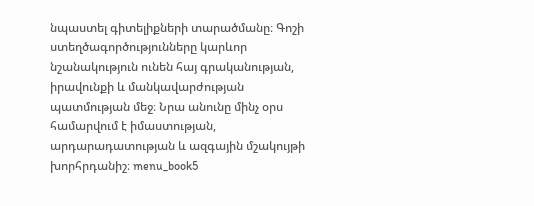նպաստել գիտելիքների տարածմանը։ Գոշի ստեղծագործությունները կարևոր նշանակություն ունեն հայ գրականության, իրավունքի և մանկավարժության պատմության մեջ։ Նրա անունը մինչ օրս համարվում է իմաստության, արդարադատության և ազգային մշակույթի խորհրդանիշ։ menu_book5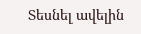Տեսնել ավելին